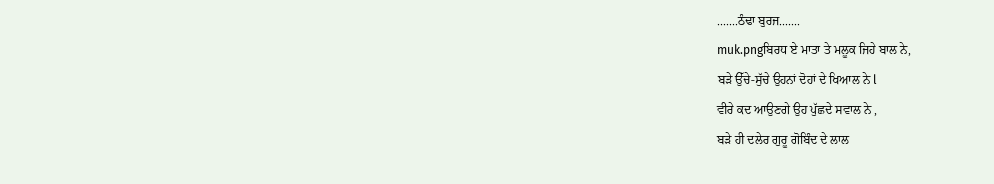.......ਠੰਢਾ ਬੁਰਜ.......
muk.pngਬਿਰਧ ਏ ਮਾਤਾ ਤੇ ਮਲੂਕ ਜਿਹੇ ਬਾਲ ਨੇ,
ਬੜੇ ਉੱਚੇ-ਸੁੱਚੇ ਉਹਨਾਂ ਦੋਹਾਂ ਦੇ ਖਿਆਲ ਨੇ l
ਵੀਰੇ ਕਦ ਆਉਣਗੇ ਉਹ ਪੁੱਛਦੇ ਸਵਾਲ ਨੇ ,
ਬੜੇ ਹੀ ਦਲੇਰ ਗੁਰੂ ਗੋਬਿੰਦ ਦੇ ਲਾਲ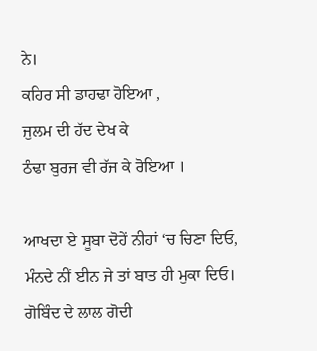ਨੇ।
ਕਹਿਰ ਸੀ ਡਾਹਢਾ ਹੋਇਆ ,
ਜੁਲਮ ਦੀ ਹੱਦ ਦੇਖ ਕੇ
ਠੰਢਾ ਬੁਰਜ ਵੀ ਰੱਜ ਕੇ ਰੋਇਆ ।

ਆਖਦਾ ਏ ਸੂਬਾ ਦੋਹੇਂ ਨੀਹਾਂ ‘ਚ ਚਿਣਾ ਦਿਓ,
ਮੰਨਦੇ ਨੀਂ ਈਨ ਜੇ ਤਾਂ ਬਾਤ ਹੀ ਮੁਕਾ ਦਿਓ।
ਗੋਬਿੰਦ ਦੇ ਲਾਲ ਗੋਦੀ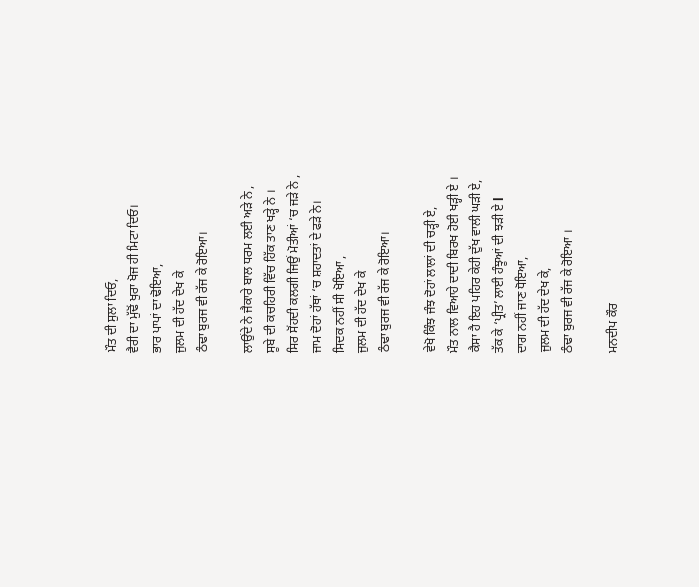ਮੌਤ ਦੀ ਸੁਲਾ ਦਿਓ,
ਵੈਰੀ ਦਾ ਮੁੱਢੋਂ ਖੁਰਾ ਖੋਜ ਹੀ ਮਿਟਾ ਦਿਓ।
ਭਾਰ ਪਾਪਾਂ ਦਾ ਢੋਇਆ,
ਜੁਲਮ ਦੀ ਹੱਦ ਦੇਖ ਕੇ
ਠੰਢਾ ਬੁਰਜ ਵੀ ਰੱਜ ਕੇ ਰੋਇਆ।

ਲਾਉਂਦੇ ਨੇ ਜੈਕਾਰੇ ਬਾਲ ਧਰਮ ਲਈ ਅੜੇ ਨੇ ,
ਸੂਬੇ ਦੀ ਕਚਹਿਰੀ ਵਿੱਚ ਹਿੱਕ ਤਾਣ ਖੜ੍ਹੇ ਨੇ ।
ਸਿਰ ਸੋਂਹਦੀ ਕਲਗੀ ਜਿਉਂ ਮੋਤੀਆਂ ‘ਚ ਜੜੇ ਨੇ ,
ਜਾਮ ਦੋਹਾਂ ਹੱਥਾਂ ‘ਚ ਸ਼ਹਾਦਤਾਂ ਦੇ ਫੜੇ ਨੇ।
ਸਿਦਕ ਨਹੀਂ ਸੀ ਖੋਇਆ ,
ਜੁਲਮ ਦੀ ਹੱਦ ਦੇਖ ਕੇ
ਠੰਢਾ ਬੁਰਜ ਵੀ ਰੱਜ ਕੇ ਰੋਇਆ।

ਵੇਖੋ ਕਿੰਝ ਜੰਝ ਦੋਹਾਂ ਲਾਲਾਂ ਦੀ ਚੜ੍ਹੀ ਏ,
ਮੌਤ ਨਾਲ ਵਿਆਹੇ ਦਾਦੀ ਬਿਰਖ ਹੋਈ ਖੜ੍ਹੀ ਏ ।
ਕੈਸਾ ਹੈ ਇਹ ਪਹਿਰ ਕੇਹੀ ਦੁੱਖ ਵਾਲੀ ਘੜੀ ਏ,
ਤੱਕ ਕੇ ‘ਪ੍ਰੀਤ’ ਲਾਈ ਹੰਝੂਆਂ ਦੀ ਝੜੀ ਏ l
ਦਾਗ ਨਹੀਂ ਜਾਣ ਧੋਇਆ,
ਜੁਲਮ ਦੀ ਹੱਦ ਦੇਖ ਕੇ,
ਠੰਢਾ ਬੁਰਜ ਵੀ ਰੱਜ ਕੇ ਰੋਇਆ ।

ਮਨਦੀਪ ਕੌਰ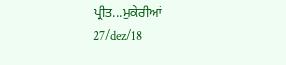ਪ੍ਰੀਤ...ਮੁਕੇਰੀਆਂ
27/dez/18